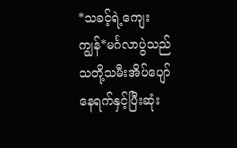*သခင့်ရဲ့ကျေးကျွန်*မင်္ဂလာပွဲသည် သတို့သမီးအိပ်ပျော်နေရက်နှင့်ပြီးဆုံး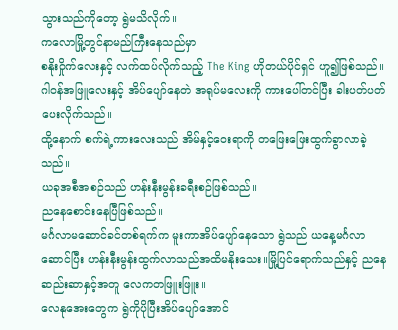သွားသည်ကိုတော့ ရွဲမသိလိုက်။
ကလောမြို့တွင်နာမည်ကြီးနေသည်မှာ
စနိုးဝှိုက်လေးနှင့် လက်ထပ်လိုက်သည့် The King ဟိုတယ်ပိုင်ရှင် ဟူ၍ဖြစ်သည်။ဂါဝန်အဖြူလေးနှင့် အိပ်ပျော်နေတဲ အရုပ်မလေးကို ကားပေါ်တင်ပြီး ခါးပတ်ပတ်ပေးလိုက်သည်။
ထို့နောက် စက်ရဲ့ကားလေးသည် အိမ်နှင့်ဝေးရာကို တဖြေးဖြေးထွက်ခွာလာခဲ့သည်။
ယခုအစီအစဉ်သည် ဟန်းနီးမွန်းခရီးစဉ်ဖြစ်သည်။
ညနေစောင်းနေပြီဖြစ်သည်။
မင်္ဂလာမဆောင်ခင်တစ်ရက်က မူးကာအိပ်ပျော်နေသော ရွဲသည် ယနေ့မင်္ဂလာဆောင်ပြီး ဟန်းနီးမွန်းထွက်လာသည်အထိမနိုးသေး။မြို့ပြင်ရောက်သည်နှင့် ညနေဆည်းဆာနှင့်အတူ လေကတဖြူးဖြူး။
လေနုအေးတွေက ရွဲကိုပိုပြီးအိပ်ပျော်အောင်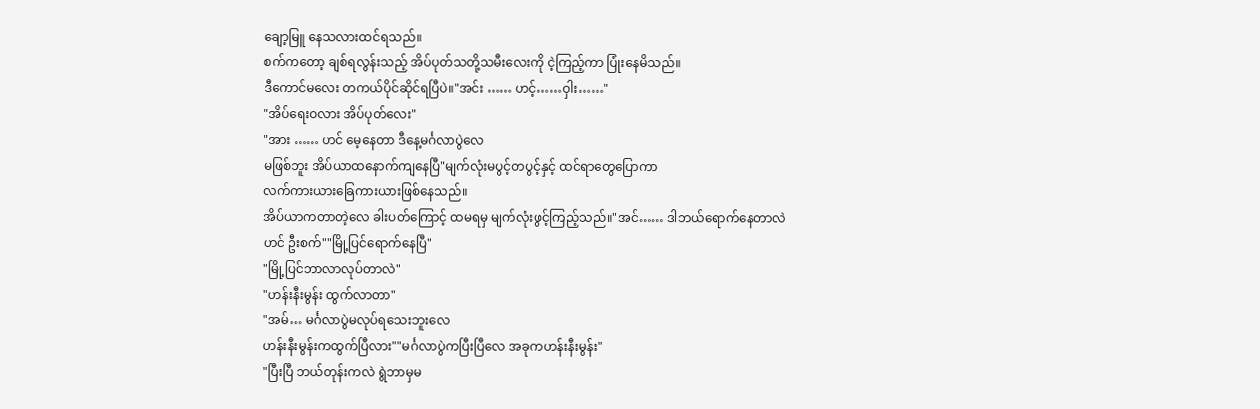ချော့မြူ နေသလားထင်ရသည်။
စက်ကတော့ ချစ်ရလွန်းသည့် အိပ်ပုတ်သတို့သမီးလေးကို ငဲ့ကြည့်ကာ ပြုံးနေမိသည်။
ဒီကောင်မလေး တကယ်ပိုင်ဆိုင်ရပြီပဲ။"အင်း …… ဟင့်……ဝှါး……"
"အိပ်ရေးဝလား အိပ်ပုတ်လေး"
"အား …… ဟင် မေ့နေတာ ဒီနေ့မင်္ဂလာပွဲလေ
မဖြစ်ဘူး အိပ်ယာထနောက်ကျနေပြီ"မျက်လုံးမပွင့်တပွင့်နှင့် ထင်ရာတွေပြောကာ
လက်ကားယားခြေကားယားဖြစ်နေသည်။
အိပ်ယာကတာတဲ့လေ ခါးပတ်ကြောင့် ထမရမှ မျက်လုံးဖွင့်ကြည့်သည်။"အင်…… ဒါဘယ်ရောက်နေတာလဲ
ဟင် ဦးစက်""မြို့ပြင်ရောက်နေပြီ"
"မြို့ပြင်ဘာလာလုပ်တာလဲ"
"ဟန်းနီးမွန်း ထွက်လာတာ"
"အမ်… မင်္ဂလာပွဲမလုပ်ရသေးဘူးလေ
ဟန်းနီးမွန်းကထွက်ပြီလား""မင်္ဂလာပွဲကပြီးပြီလေ အခုကဟန်းနီးမွန်း"
"ပြီးပြီ ဘယ်တုန်းကလဲ ရွဲဘာမှမ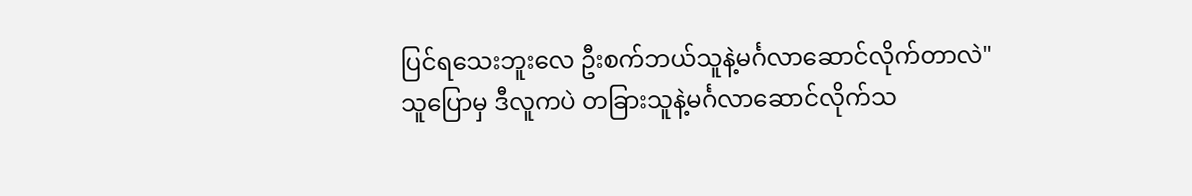ပြင်ရသေးဘူးလေ ဦးစက်ဘယ်သူနဲ့မင်္ဂလာဆောင်လိုက်တာလဲ"
သူပြောမှ ဒီလူကပဲ တခြားသူနဲ့မင်္ဂလာဆောင်လိုက်သ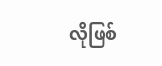လိုဖြစ်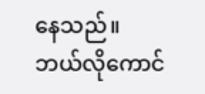နေသည်။
ဘယ်လိုကောင်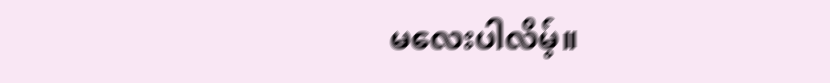မလေးပါလိမ့်။